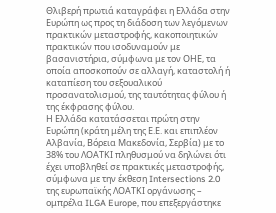Θλιβερή πρωτιά καταγράφει η Ελλάδα στην Ευρώπη ως προς τη διάδοση των λεγόμενων πρακτικών μεταστροφής, κακοποιητικών πρακτικών που ισοδυναμούν με βασανιστήρια, σύμφωνα με τον ΟΗΕ, τα οποία αποσκοπούν σε αλλαγή, καταστολή ή καταπίεση του σεξουαλικού προσανατολισμού, της ταυτότητας φύλου ή της έκφρασης φύλου.
Η Ελλάδα κατατάσσεται πρώτη στην Ευρώπη (κράτη μέλη της Ε.Ε. και επιπλέον Αλβανία, Βόρεια Μακεδονία, Σερβία) με το 38% του ΛΟΑΤΚΙ πληθυσμού να δηλώνει ότι έχει υποβληθεί σε πρακτικές μεταστροφής, σύμφωνα με την έκθεση Intersections 2.0 της ευρωπαϊκής ΛΟΑΤΚΙ οργάνωσης – ομπρέλα ILGA Europe, που επεξεργάστηκε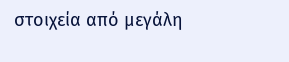στοιχεία από μεγάλη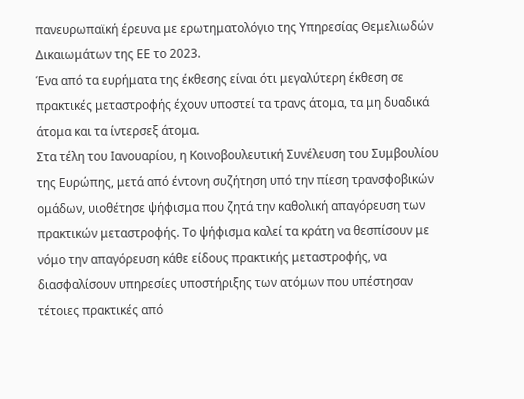πανευρωπαϊκή έρευνα με ερωτηματολόγιο της Υπηρεσίας Θεμελιωδών Δικαιωμάτων της ΕΕ το 2023.
Ένα από τα ευρήματα της έκθεσης είναι ότι μεγαλύτερη έκθεση σε πρακτικές μεταστροφής έχουν υποστεί τα τρανς άτομα, τα μη δυαδικά άτομα και τα ίντερσεξ άτομα.
Στα τέλη του Ιανουαρίου, η Κοινοβουλευτική Συνέλευση του Συμβουλίου της Ευρώπης, μετά από έντονη συζήτηση υπό την πίεση τρανσφοβικών ομάδων, υιοθέτησε ψήφισμα που ζητά την καθολική απαγόρευση των πρακτικών μεταστροφής. Το ψήφισμα καλεί τα κράτη να θεσπίσουν με νόμο την απαγόρευση κάθε είδους πρακτικής μεταστροφής, να διασφαλίσουν υπηρεσίες υποστήριξης των ατόμων που υπέστησαν τέτοιες πρακτικές από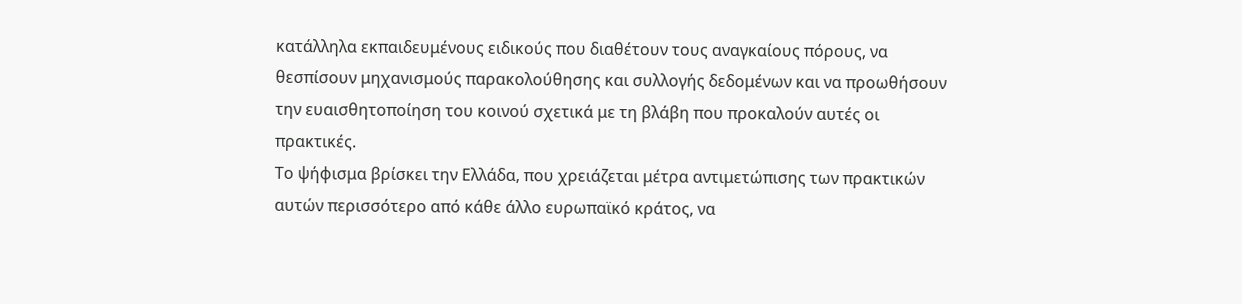κατάλληλα εκπαιδευμένους ειδικούς που διαθέτουν τους αναγκαίους πόρους, να θεσπίσουν μηχανισμούς παρακολούθησης και συλλογής δεδομένων και να προωθήσουν την ευαισθητοποίηση του κοινού σχετικά με τη βλάβη που προκαλούν αυτές οι πρακτικές.
Το ψήφισμα βρίσκει την Ελλάδα, που χρειάζεται μέτρα αντιμετώπισης των πρακτικών αυτών περισσότερο από κάθε άλλο ευρωπαϊκό κράτος, να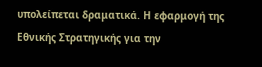υπολείπεται δραματικά. Η εφαρμογή της Εθνικής Στρατηγικής για την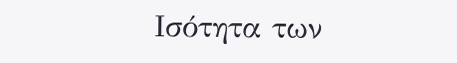Ισότητα των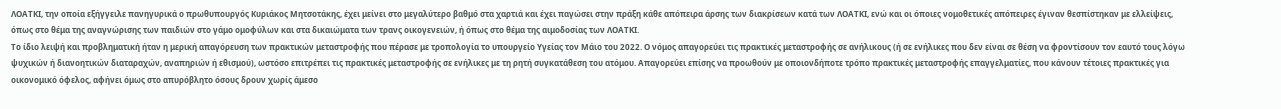ΛΟΑΤΚΙ, την οποία εξήγγειλε πανηγυρικά ο πρωθυπουργός Κυριάκος Μητσοτάκης, έχει μείνει στο μεγαλύτερο βαθμό στα χαρτιά και έχει παγώσει στην πράξη κάθε απόπειρα άρσης των διακρίσεων κατά των ΛΟΑΤΚΙ, ενώ και οι όποιες νομοθετικές απόπειρες έγιναν θεσπίστηκαν με ελλείψεις, όπως στο θέμα της αναγνώρισης των παιδιών στο γάμο ομοφύλων και στα δικαιώματα των τρανς οικογενειών, ή όπως στο θέμα της αιμοδοσίας των ΛΟΑΤΚΙ.
Το ίδιο λειψή και προβληματική ήταν η μερική απαγόρευση των πρακτικών μεταστροφής που πέρασε με τροπολογία το υπουργείο Υγείας τον Μάιο του 2022. Ο νόμος απαγορεύει τις πρακτικές μεταστροφής σε ανήλικους (ή σε ενήλικες που δεν είναι σε θέση να φροντίσουν τον εαυτό τους λόγω ψυχικών ή διανοητικών διαταραχών, αναπηριών ή εθισμού), ωστόσο επιτρέπει τις πρακτικές μεταστροφής σε ενήλικες με τη ρητή συγκατάθεση του ατόμου. Απαγορεύει επίσης να προωθούν με οποιονδήποτε τρόπο πρακτικές μεταστροφής επαγγελματίες, που κάνουν τέτοιες πρακτικές για οικονομικό όφελος, αφήνει όμως στο απυρόβλητο όσους δρουν χωρίς άμεσο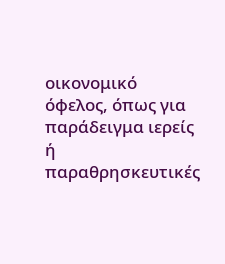οικονομικό όφελος, όπως για παράδειγμα ιερείς ή παραθρησκευτικές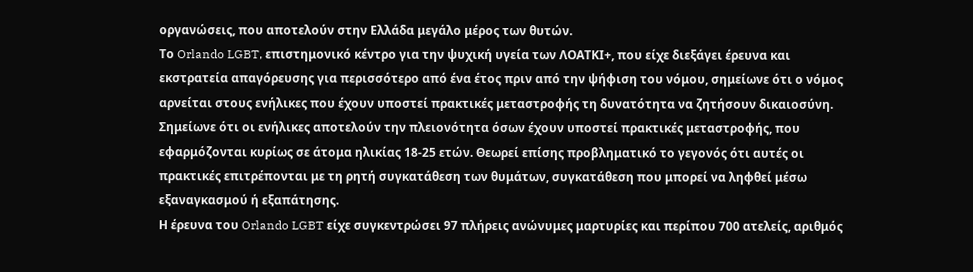οργανώσεις, που αποτελούν στην Ελλάδα μεγάλο μέρος των θυτών.
Το Orlando LGBT, επιστημονικό κέντρο για την ψυχική υγεία των ΛΟΑΤΚΙ+, που είχε διεξάγει έρευνα και εκστρατεία απαγόρευσης για περισσότερο από ένα έτος πριν από την ψήφιση του νόμου, σημείωνε ότι ο νόμος αρνείται στους ενήλικες που έχουν υποστεί πρακτικές μεταστροφής τη δυνατότητα να ζητήσουν δικαιοσύνη. Σημείωνε ότι οι ενήλικες αποτελούν την πλειονότητα όσων έχουν υποστεί πρακτικές μεταστροφής, που εφαρμόζονται κυρίως σε άτομα ηλικίας 18-25 ετών. Θεωρεί επίσης προβληματικό το γεγονός ότι αυτές οι πρακτικές επιτρέπονται με τη ρητή συγκατάθεση των θυμάτων, συγκατάθεση που μπορεί να ληφθεί μέσω εξαναγκασμού ή εξαπάτησης.
Η έρευνα του Orlando LGBT είχε συγκεντρώσει 97 πλήρεις ανώνυμες μαρτυρίες και περίπου 700 ατελείς, αριθμός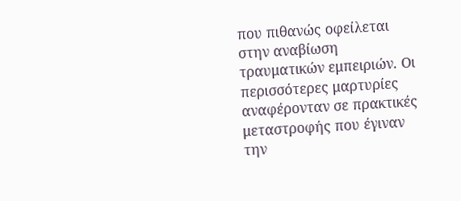που πιθανώς οφείλεται στην αναβίωση τραυματικών εμπειριών. Οι περισσότερες μαρτυρίες αναφέρονταν σε πρακτικές μεταστροφής που έγιναν την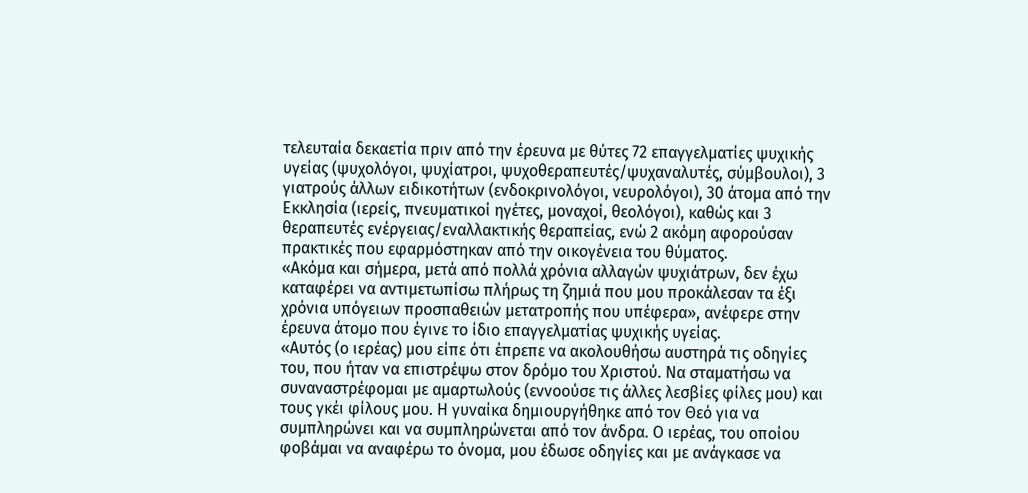τελευταία δεκαετία πριν από την έρευνα με θύτες 72 επαγγελματίες ψυχικής υγείας (ψυχολόγοι, ψυχίατροι, ψυχοθεραπευτές/ψυχαναλυτές, σύμβουλοι), 3 γιατρούς άλλων ειδικοτήτων (ενδοκρινολόγοι, νευρολόγοι), 30 άτομα από την Εκκλησία (ιερείς, πνευματικοί ηγέτες, μοναχοί, θεολόγοι), καθώς και 3 θεραπευτές ενέργειας/εναλλακτικής θεραπείας, ενώ 2 ακόμη αφορούσαν πρακτικές που εφαρμόστηκαν από την οικογένεια του θύματος.
«Ακόμα και σήμερα, μετά από πολλά χρόνια αλλαγών ψυχιάτρων, δεν έχω καταφέρει να αντιμετωπίσω πλήρως τη ζημιά που μου προκάλεσαν τα έξι χρόνια υπόγειων προσπαθειών μετατροπής που υπέφερα», ανέφερε στην έρευνα άτομο που έγινε το ίδιο επαγγελματίας ψυχικής υγείας.
«Αυτός (ο ιερέας) μου είπε ότι έπρεπε να ακολουθήσω αυστηρά τις οδηγίες του, που ήταν να επιστρέψω στον δρόμο του Χριστού. Να σταματήσω να συναναστρέφομαι με αμαρτωλούς (εννοούσε τις άλλες λεσβίες φίλες μου) και τους γκέι φίλους μου. Η γυναίκα δημιουργήθηκε από τον Θεό για να συμπληρώνει και να συμπληρώνεται από τον άνδρα. Ο ιερέας, του οποίου φοβάμαι να αναφέρω το όνομα, μου έδωσε οδηγίες και με ανάγκασε να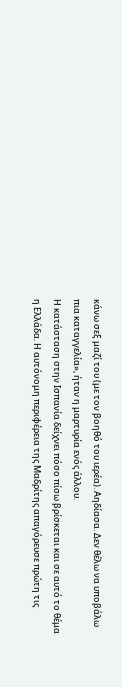κάνω σεξ μαζί του (με τον βοηθό του ιερέα). Αηδίασα. Δεν θέλω να υποβάλω πια καταγγελία», ήταν η μαρτυρία ενός άλλου.
Η κατάσταση στην Ισπανία δείχνει πόσο πίσω βρίσκεται και σε αυτό το θέμα η Ελλάδα. Η αυτόνομη περιφέρεια της Μαδρίτης απαγόρευσε πρώτη τις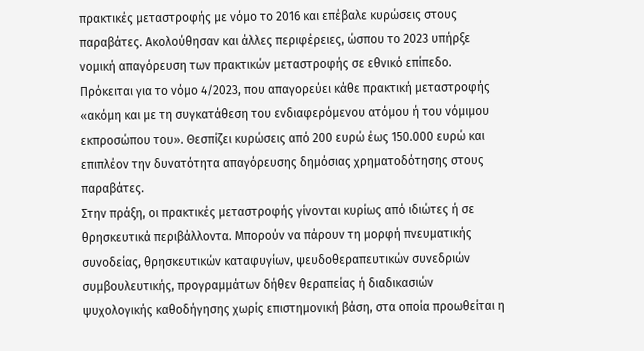πρακτικές μεταστροφής με νόμο το 2016 και επέβαλε κυρώσεις στους παραβάτες. Ακολούθησαν και άλλες περιφέρειες, ώσπου το 2023 υπήρξε νομική απαγόρευση των πρακτικών μεταστροφής σε εθνικό επίπεδο. Πρόκειται για το νόμο 4/2023, που απαγορεύει κάθε πρακτική μεταστροφής «ακόμη και με τη συγκατάθεση του ενδιαφερόμενου ατόμου ή του νόμιμου εκπροσώπου του». Θεσπίζει κυρώσεις από 200 ευρώ έως 150.000 ευρώ και επιπλέον την δυνατότητα απαγόρευσης δημόσιας χρηματοδότησης στους παραβάτες.
Στην πράξη, οι πρακτικές μεταστροφής γίνονται κυρίως από ιδιώτες ή σε θρησκευτικά περιβάλλοντα. Μπορούν να πάρουν τη μορφή πνευματικής συνοδείας, θρησκευτικών καταφυγίων, ψευδοθεραπευτικών συνεδριών συμβουλευτικής, προγραμμάτων δήθεν θεραπείας ή διαδικασιών ψυχολογικής καθοδήγησης χωρίς επιστημονική βάση, στα οποία προωθείται η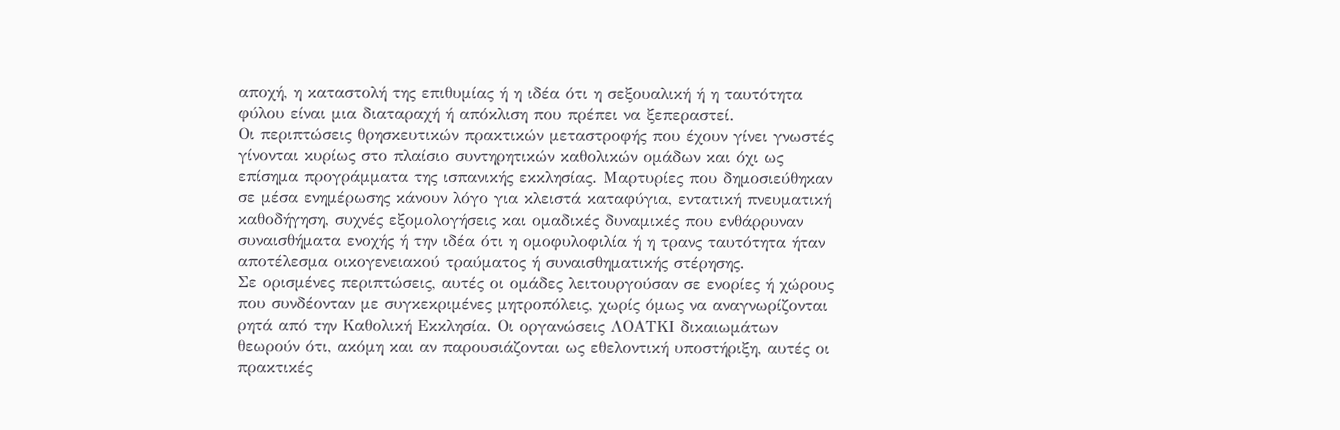αποχή, η καταστολή της επιθυμίας ή η ιδέα ότι η σεξουαλική ή η ταυτότητα φύλου είναι μια διαταραχή ή απόκλιση που πρέπει να ξεπεραστεί.
Οι περιπτώσεις θρησκευτικών πρακτικών μεταστροφής που έχουν γίνει γνωστές γίνονται κυρίως στο πλαίσιο συντηρητικών καθολικών ομάδων και όχι ως επίσημα προγράμματα της ισπανικής εκκλησίας. Μαρτυρίες που δημοσιεύθηκαν σε μέσα ενημέρωσης κάνουν λόγο για κλειστά καταφύγια, εντατική πνευματική καθοδήγηση, συχνές εξομολογήσεις και ομαδικές δυναμικές που ενθάρρυναν συναισθήματα ενοχής ή την ιδέα ότι η ομοφυλοφιλία ή η τρανς ταυτότητα ήταν αποτέλεσμα οικογενειακού τραύματος ή συναισθηματικής στέρησης.
Σε ορισμένες περιπτώσεις, αυτές οι ομάδες λειτουργούσαν σε ενορίες ή χώρους που συνδέονταν με συγκεκριμένες μητροπόλεις, χωρίς όμως να αναγνωρίζονται ρητά από την Καθολική Εκκλησία. Οι οργανώσεις ΛΟΑΤΚΙ δικαιωμάτων θεωρούν ότι, ακόμη και αν παρουσιάζονται ως εθελοντική υποστήριξη, αυτές οι πρακτικές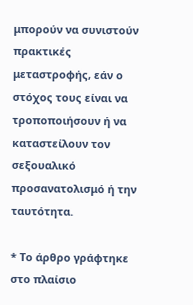μπορούν να συνιστούν πρακτικές μεταστροφής, εάν ο στόχος τους είναι να τροποποιήσουν ή να καταστείλουν τον σεξουαλικό προσανατολισμό ή την ταυτότητα.

* Το άρθρο γράφτηκε στο πλαίσιο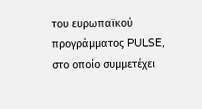του ευρωπαϊκού προγράμματος PULSE, στο οποίο συμμετέχει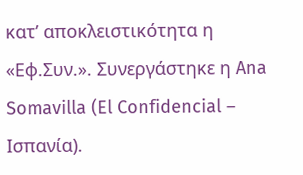κατ’ αποκλειστικότητα η «Εφ.Συν.». Συνεργάστηκε η Ana Somavilla (El Confidencial – Iσπανία).